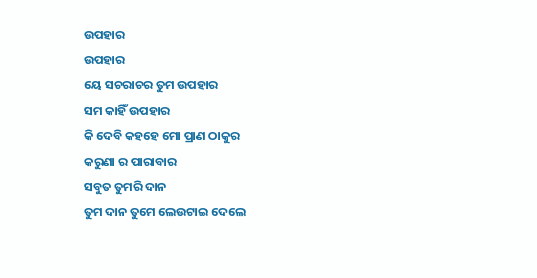ଉପହାର
ଉପହାର
ୟେ ସଚରାଚର ତୁମ ଉପହାର
ସମ କାହିଁ ଉପହାର
କି ଦେବି କହହେ ମୋ ପ୍ରାଣ ଠାକୁର
କରୁଣା ର ପାରାବାର
ସବୁତ ତୁମରି ଦାନ
ତୁମ ଦାନ ତୁମେ ଲେଉଟାଇ ଦେଲେ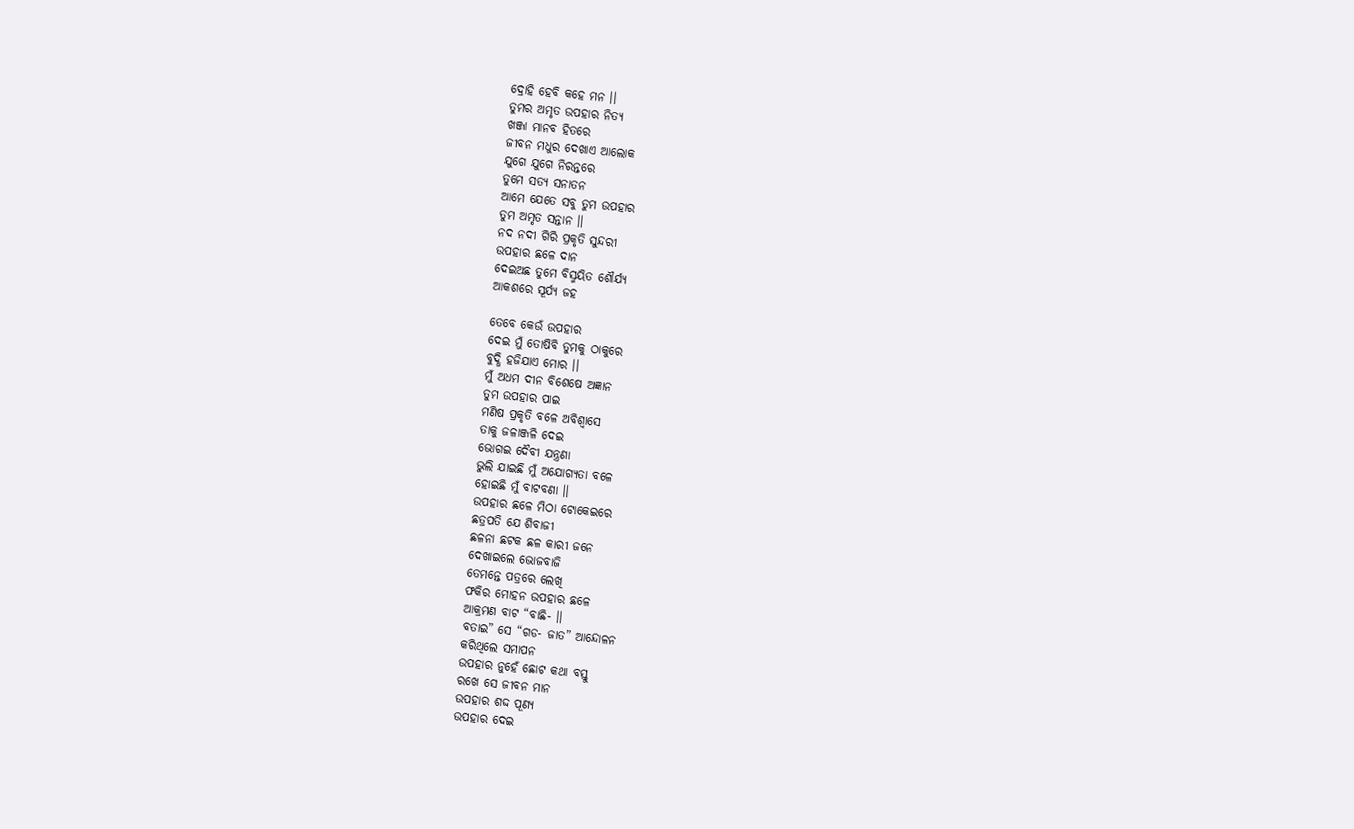ଦ୍ରୋହି ହେବି କହେ ମନ ।।
ତୁମର ଅମୃତ ଉପହାର ନିତ୍ୟ
ଖଞ୍ଜା ମାନବ ହିତରେ
ଜୀବନ ମଧୁର ଦେଖାଏ ଆଲୋକ
ଯୁଗେ ଯୁଗେ ନିରନ୍ତରେ
ତୁମେ ସତ୍ୟ ସନାତନ
ଆମେ ଯେତେ ସବୁ ତୁମ ଉପହାର
ତୁମ ଅମୃତ ସନ୍ତାନ ।।
ନଦ ନଦୀ ଗିରି ପ୍ରକୃତି ସୁନ୍ଦରୀ
ଉପହାର ଛଳେ ଦାନ
ଦେଇଅଛ ତୁମେ ବିସ୍ମୟିତ ଶୌର୍ଯ୍ୟ
ଆକଶରେ ସୂର୍ଯ୍ୟ ଜହ

ତେବେ କେଉଁ ଉପହାର
ଦେଇ ମୁଁ ତୋଷିବି ତୁମକୁ ଠାକୁରେ
ବୁଦ୍ଧି ହଜିଯାଏ ମୋର ।।
ମୁଁ ଅଧମ ଦୀନ ବିଶେଷେ ଅଜ୍ଞାନ
ତୁମ ଉପହାର ପାଇ
ମଣିଷ ପ୍ରକୃତି ବଳେ ଅବିଶ୍ଵାସେ
ତାକୁ ଜଳାଞ୍ଜଳି ଦେଇ
ଭୋଗଇ ଦୈବୀ ଯନ୍ତ୍ରଣା
ଭୁଲି ଯାଇଛି ମୁଁ ଅଯୋଗ୍ୟତା ବଳେ
ହୋଇଛି ମୁଁ ବାଟବଣା ।।
ଉପହାର ଛଳେ ମିଠା ଟୋକେଇରେ
ଛତ୍ରପତି ଯେ ଶିବାଜୀ
ଛଳନା ଛଟକ ଛଳ କାରୀ ଜନେ
ଦେଖାଇଲେ ଭୋଜବାଜି
ତେମନ୍ତେ ପତ୍ରରେ ଲେଖି
ଫକିର ମୋହନ ଉପହାର ଛଳେ
ଆକ୍ରମଣ ବାଟ “ବାଛି- ।।
ବତାଇ” ସେ “ଗଡ- ଜାତ” ଆନ୍ଦୋଳନ
କରିଥିଲେ ସମାପନ
ଉପହାର ନୁହେଁ ଛୋଟ କଥା ବସ୍ତୁ
ରଖେ ସେ ଜୀବନ ମାନ
ଉପହାର ଶଦ୍ଦ ପୂଣ୍ୟ
ଉପହାର ଦେଇ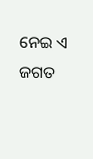ନେଇ ଏ ଜଗତ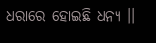ଧରାରେ ହୋଇଛି ଧନ୍ୟ ।।